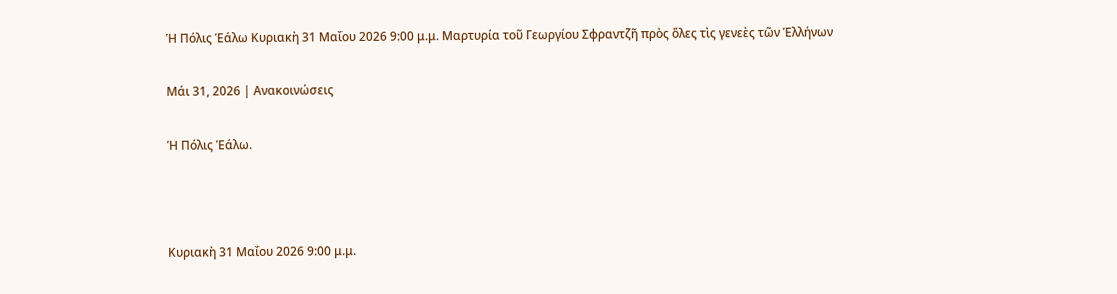Ἡ Πόλις Ἑάλω Κυριακὴ 31 Μαΐου 2026 9:00 μ.μ. Μαρτυρία τοῦ Γεωργίου Σφραντζῆ πρὸς ὅλες τὶς γενεὲς τῶν Ἑλλήνων

Μάι 31, 2026 | Ανακοινώσεις

Ἡ Πόλις Ἑάλω.



Κυριακὴ 31 Μαΐου 2026 9:00 μ.μ.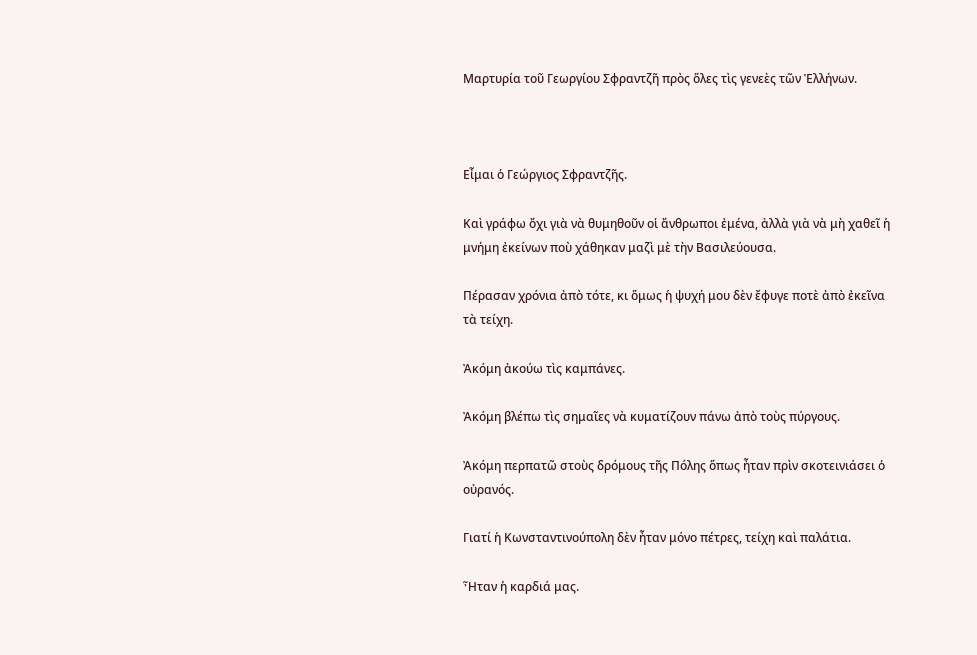Μαρτυρία τοῦ Γεωργίου Σφραντζῆ πρὸς ὅλες τὶς γενεὲς τῶν Ἑλλήνων.



Εἶμαι ὁ Γεώργιος Σφραντζῆς.

Καὶ γράφω ὄχι γιὰ νὰ θυμηθοῦν οἱ ἄνθρωποι ἐμένα, ἀλλὰ γιὰ νὰ μὴ χαθεῖ ἡ μνήμη ἐκείνων ποὺ χάθηκαν μαζὶ μὲ τὴν Βασιλεύουσα.

Πέρασαν χρόνια ἀπὸ τότε, κι ὅμως ἡ ψυχή μου δὲν ἔφυγε ποτὲ ἀπὸ ἐκεῖνα τὰ τείχη.

Ἀκόμη ἀκούω τὶς καμπάνες.

Ἀκόμη βλέπω τὶς σημαῖες νὰ κυματίζουν πάνω ἀπὸ τοὺς πύργους.

Ἀκόμη περπατῶ στοὺς δρόμους τῆς Πόλης ὅπως ἦταν πρὶν σκοτεινιάσει ὁ οὐρανός.

Γιατί ἡ Κωνσταντινούπολη δὲν ἦταν μόνο πέτρες, τείχη καὶ παλάτια.

Ἦταν ἡ καρδιά μας.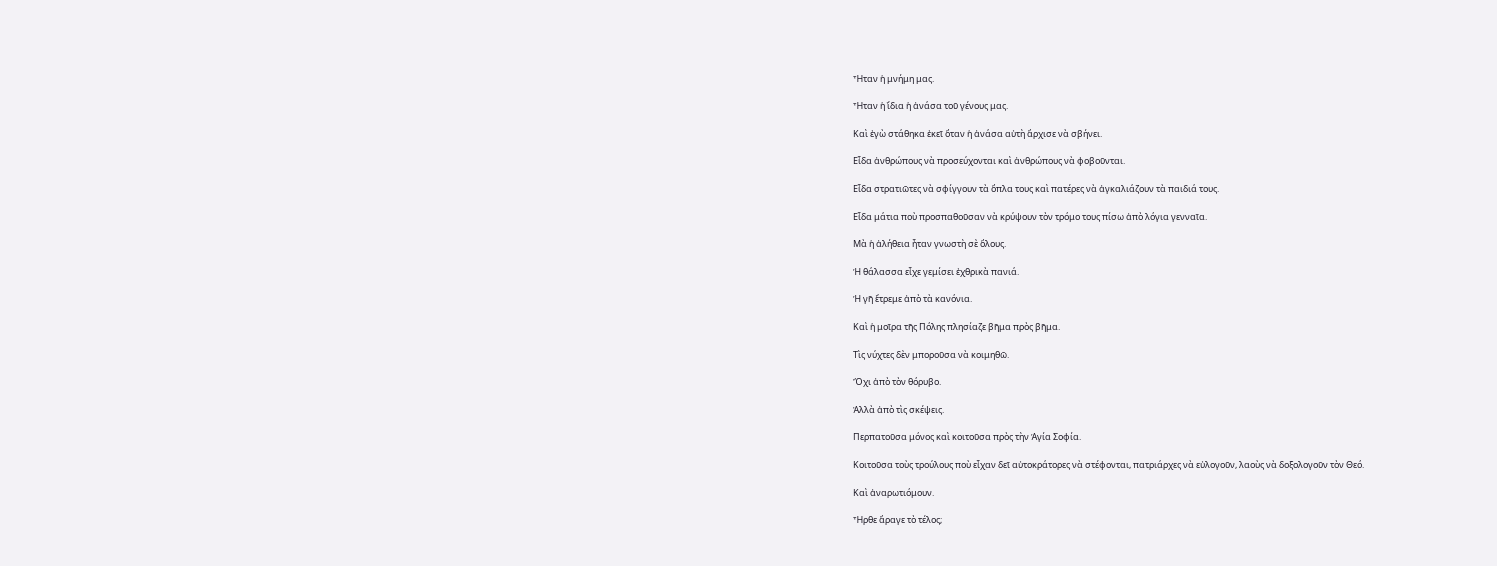Ἦταν ἡ μνήμη μας.

Ἦταν ἡ ἴδια ἡ ἀνάσα τοῦ γένους μας.

Καὶ ἐγὼ στάθηκα ἐκεῖ ὅταν ἡ ἀνάσα αὐτὴ ἄρχισε νὰ σβήνει.

Εἶδα ἀνθρώπους νὰ προσεύχονται καὶ ἀνθρώπους νὰ φοβοῦνται.

Εἶδα στρατιῶτες νὰ σφίγγουν τὰ ὅπλα τους καὶ πατέρες νὰ ἀγκαλιάζουν τὰ παιδιά τους.

Εἶδα μάτια ποὺ προσπαθοῦσαν νὰ κρύψουν τὸν τρόμο τους πίσω ἀπὸ λόγια γενναῖα.

Μὰ ἡ ἀλήθεια ἦταν γνωστὴ σὲ ὅλους.

Ἡ θάλασσα εἶχε γεμίσει ἐχθρικὰ πανιά.

Ἡ γῆ ἔτρεμε ἀπὸ τὰ κανόνια.

Καὶ ἡ μοῖρα τῆς Πόλης πλησίαζε βῆμα πρὸς βῆμα.

Τὶς νύχτες δὲν μποροῦσα νὰ κοιμηθῶ.

Ὄχι ἀπὸ τὸν θόρυβο.

Ἀλλὰ ἀπὸ τὶς σκέψεις.

Περπατοῦσα μόνος καὶ κοιτοῦσα πρὸς τὴν Ἁγία Σοφία.

Κοιτοῦσα τοὺς τρούλους ποὺ εἶχαν δεῖ αὐτοκράτορες νὰ στέφονται, πατριάρχες νὰ εὐλογοῦν, λαοὺς νὰ δοξολογοῦν τὸν Θεό.

Καὶ ἀναρωτιόμουν.

Ἦρθε ἄραγε τὸ τέλος;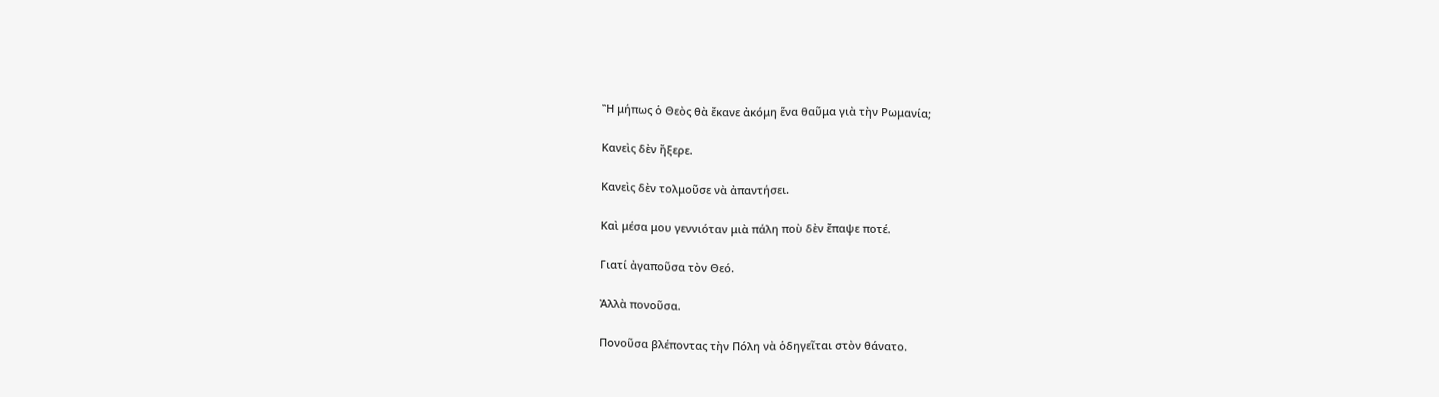Ἢ μήπως ὁ Θεὸς θὰ ἔκανε ἀκόμη ἕνα θαῦμα γιὰ τὴν Ρωμανία;

Κανεὶς δὲν ἤξερε.

Κανεὶς δὲν τολμοῦσε νὰ ἀπαντήσει.

Καὶ μέσα μου γεννιόταν μιὰ πάλη ποὺ δὲν ἔπαψε ποτέ.

Γιατί ἀγαποῦσα τὸν Θεό.

Ἀλλὰ πονοῦσα.

Πονοῦσα βλέποντας τὴν Πόλη νὰ ὁδηγεῖται στὸν θάνατο.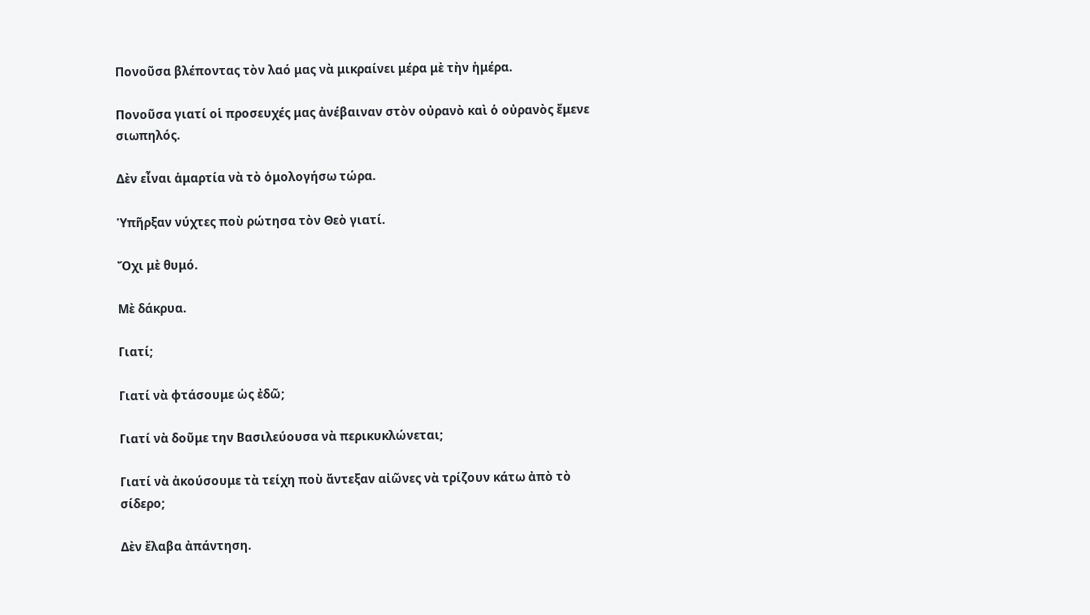Πονοῦσα βλέποντας τὸν λαό μας νὰ μικραίνει μέρα μὲ τὴν ἡμέρα.

Πονοῦσα γιατί οἱ προσευχές μας ἀνέβαιναν στὸν οὐρανὸ καὶ ὁ οὐρανὸς ἔμενε σιωπηλός.

Δὲν εἶναι ἁμαρτία νὰ τὸ ὁμολογήσω τώρα.

Ὑπῆρξαν νύχτες ποὺ ρώτησα τὸν Θεὸ γιατί.

Ὄχι μὲ θυμό.

Μὲ δάκρυα.

Γιατί;

Γιατί νὰ φτάσουμε ὡς ἐδῶ;

Γιατί νὰ δοῦμε την Βασιλεύουσα νὰ περικυκλώνεται;

Γιατί νὰ ἀκούσουμε τὰ τείχη ποὺ ἄντεξαν αἰῶνες νὰ τρίζουν κάτω ἀπὸ τὸ σίδερο;

Δὲν ἔλαβα ἀπάντηση.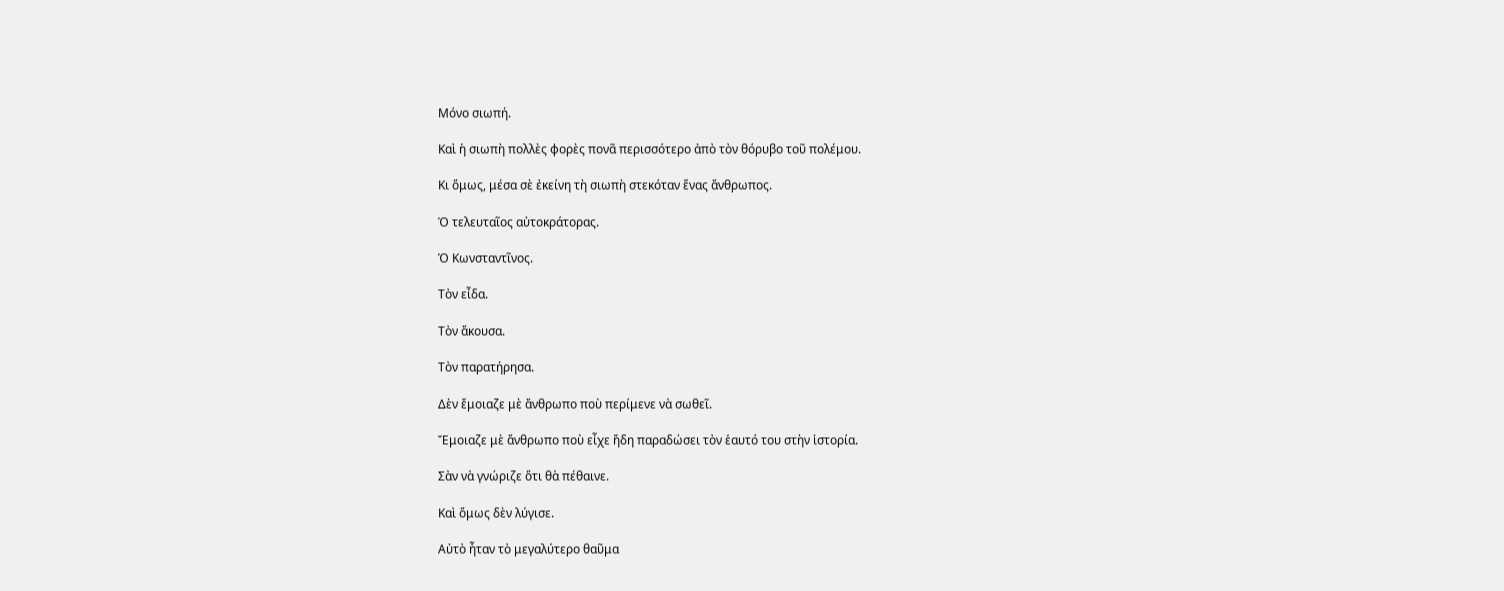Μόνο σιωπή.

Καὶ ἡ σιωπὴ πολλὲς φορὲς πονᾶ περισσότερο ἀπὸ τὸν θόρυβο τοῦ πολέμου.

Κι ὅμως, μέσα σὲ ἐκείνη τὴ σιωπὴ στεκόταν ἕνας ἄνθρωπος.

Ὁ τελευταῖος αὐτοκράτορας.

Ὁ Κωνσταντῖνος.

Τὸν εἶδα.

Τὸν ἄκουσα.

Τὸν παρατήρησα.

Δὲν ἔμοιαζε μὲ ἄνθρωπο ποὺ περίμενε νὰ σωθεῖ.

Ἔμοιαζε μὲ ἄνθρωπο ποὺ εἶχε ἤδη παραδώσει τὸν ἑαυτό του στὴν ἱστορία.

Σὰν νὰ γνώριζε ὅτι θὰ πέθαινε.

Καὶ ὅμως δὲν λύγισε.

Αὐτὸ ἦταν τὸ μεγαλύτερο θαῦμα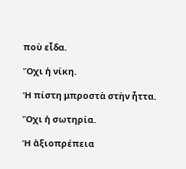ποὺ εἶδα.

Ὄχι ἡ νίκη.

Ἡ πίστη μπροστὰ στὴν ἧττα.

Ὄχι ἡ σωτηρία.

Ἡ ἀξιοπρέπεια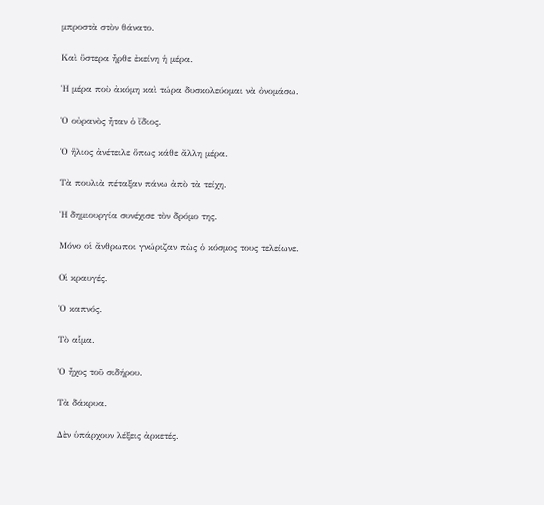μπροστὰ στὸν θάνατο.

Καὶ ὕστερα ἦρθε ἐκείνη ἡ μέρα.

Ἡ μέρα ποὺ ἀκόμη καὶ τώρα δυσκολεύομαι νὰ ὀνομάσω.

Ὁ οὐρανὸς ἦταν ὁ ἴδιος.

Ὁ ἥλιος ἀνέτειλε ὅπως κάθε ἄλλη μέρα.

Τὰ πουλιὰ πέταξαν πάνω ἀπὸ τὰ τείχη.

Ἡ δημιουργία συνέχισε τὸν δρόμο της.

Μόνο οἱ ἄνθρωποι γνώριζαν πὼς ὁ κόσμος τους τελείωνε.

Οἱ κραυγές.

Ὁ καπνός.

Τὸ αἷμα.

Ὁ ἦχος τοῦ σιδήρου.

Τὰ δάκρυα.

Δὲν ὑπάρχουν λέξεις ἀρκετές.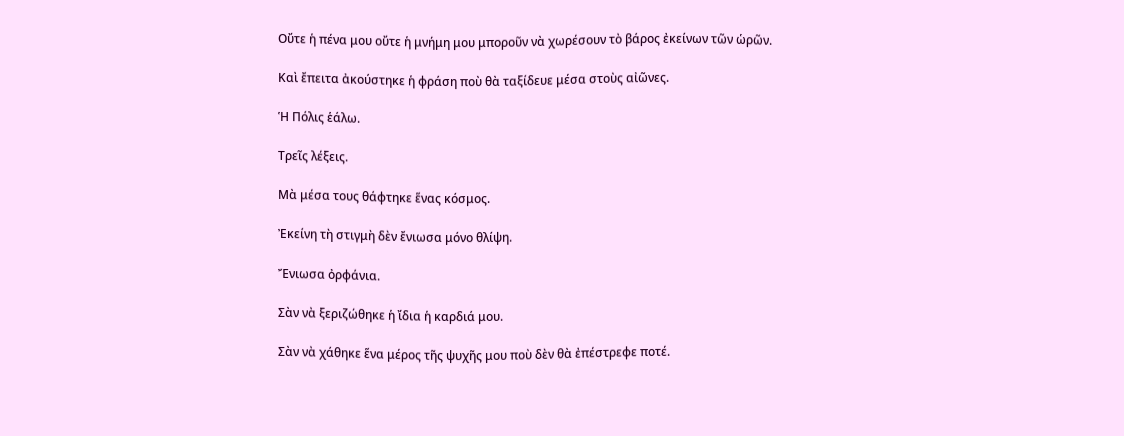Οὔτε ἡ πένα μου οὔτε ἡ μνήμη μου μποροῦν νὰ χωρέσουν τὸ βάρος ἐκείνων τῶν ὡρῶν.

Καὶ ἔπειτα ἀκούστηκε ἡ φράση ποὺ θὰ ταξίδευε μέσα στοὺς αἰῶνες.

Ἡ Πόλις ἑάλω.

Τρεῖς λέξεις.

Μὰ μέσα τους θάφτηκε ἕνας κόσμος.

Ἐκείνη τὴ στιγμὴ δὲν ἔνιωσα μόνο θλίψη.

Ἔνιωσα ὀρφάνια.

Σὰν νὰ ξεριζώθηκε ἡ ἴδια ἡ καρδιά μου.

Σὰν νὰ χάθηκε ἕνα μέρος τῆς ψυχῆς μου ποὺ δὲν θὰ ἐπέστρεφε ποτέ.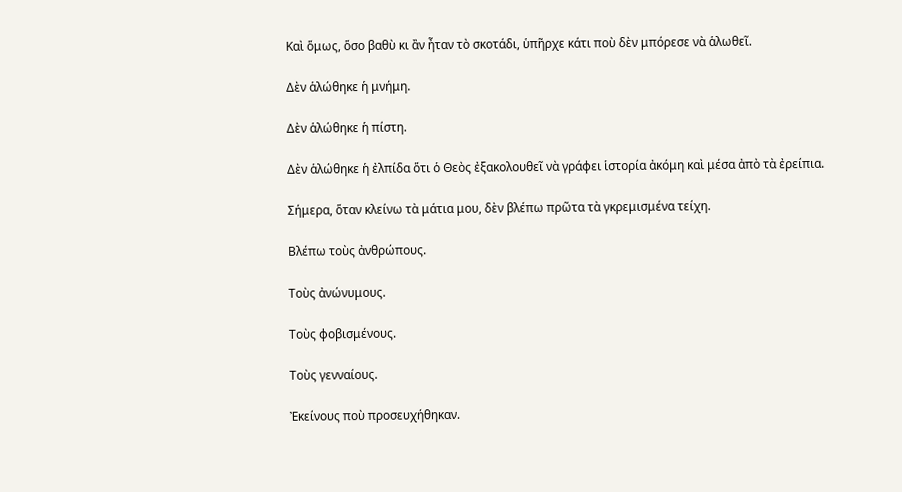Καὶ ὅμως, ὅσο βαθὺ κι ἂν ἦταν τὸ σκοτάδι, ὑπῆρχε κάτι ποὺ δὲν μπόρεσε νὰ ἁλωθεῖ.

Δὲν ἁλώθηκε ἡ μνήμη.

Δὲν ἁλώθηκε ἡ πίστη.

Δὲν ἁλώθηκε ἡ ἐλπίδα ὅτι ὁ Θεὸς ἐξακολουθεῖ νὰ γράφει ἱστορία ἀκόμη καὶ μέσα ἀπὸ τὰ ἐρείπια.

Σήμερα, ὅταν κλείνω τὰ μάτια μου, δὲν βλέπω πρῶτα τὰ γκρεμισμένα τείχη.

Βλέπω τοὺς ἀνθρώπους.

Τοὺς ἀνώνυμους.

Τοὺς φοβισμένους.

Τοὺς γενναίους.

Ἐκείνους ποὺ προσευχήθηκαν.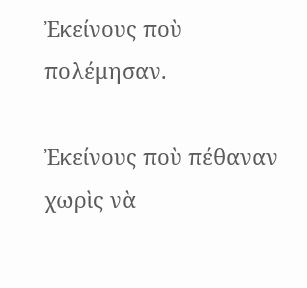Ἐκείνους ποὺ πολέμησαν.

Ἐκείνους ποὺ πέθαναν χωρὶς νὰ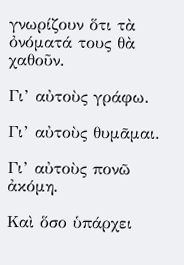γνωρίζουν ὅτι τὰ ὀνόματά τους θὰ χαθοῦν.

Γι’ αὐτοὺς γράφω.

Γι’ αὐτοὺς θυμᾶμαι.

Γι’ αὐτοὺς πονῶ ἀκόμη.

Καὶ ὅσο ὑπάρχει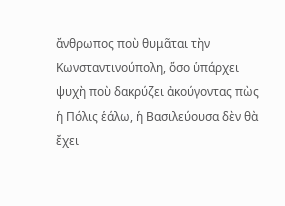ἄνθρωπος ποὺ θυμᾶται τὴν Κωνσταντινούπολη, ὅσο ὑπάρχει ψυχὴ ποὺ δακρύζει ἀκούγοντας πὼς ἡ Πόλις ἑάλω, ἡ Βασιλεύουσα δὲν θὰ ἔχει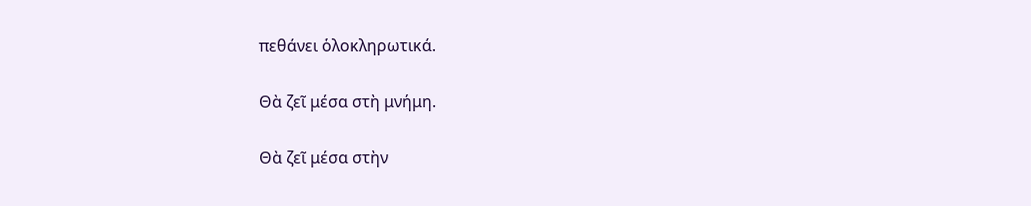πεθάνει ὁλοκληρωτικά.

Θὰ ζεῖ μέσα στὴ μνήμη.

Θὰ ζεῖ μέσα στὴν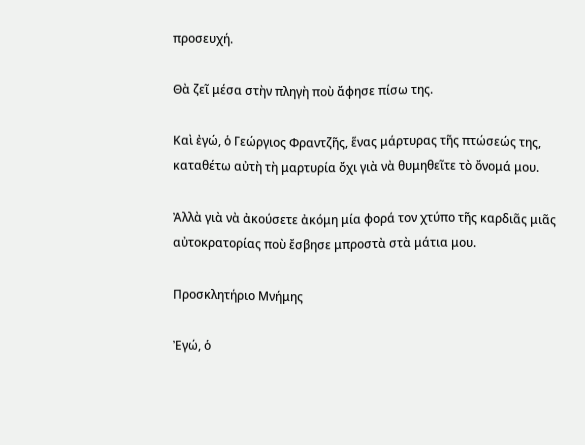προσευχή.

Θὰ ζεῖ μέσα στὴν πληγὴ ποὺ ἄφησε πίσω της.

Καὶ ἐγώ, ὁ Γεώργιος Φραντζῆς, ἕνας μάρτυρας τῆς πτώσεώς της, καταθέτω αὐτὴ τὴ μαρτυρία ὄχι γιὰ νὰ θυμηθεῖτε τὸ ὄνομά μου.

Ἀλλὰ γιὰ νὰ ἀκούσετε ἀκόμη μία φορά τον χτύπο τῆς καρδιᾶς μιᾶς αὐτοκρατορίας ποὺ ἔσβησε μπροστὰ στὰ μάτια μου.

Προσκλητήριο Μνήμης

Ἐγώ, ὁ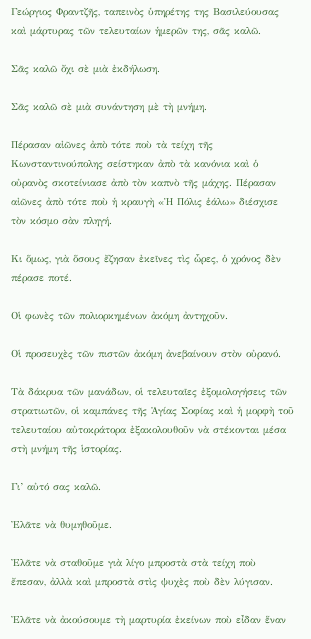Γεώργιος Φραντζῆς, ταπεινὸς ὑπηρέτης της Βασιλεύουσας καὶ μάρτυρας τῶν τελευταίων ἡμερῶν της, σᾶς καλῶ.

Σᾶς καλῶ ὄχι σὲ μιὰ ἐκδήλωση.

Σᾶς καλῶ σὲ μιὰ συνάντηση μὲ τὴ μνήμη.

Πέρασαν αἰῶνες ἀπὸ τότε ποὺ τὰ τείχη τῆς Κωνσταντινούπολης σείστηκαν ἀπὸ τὰ κανόνια καὶ ὁ οὐρανὸς σκοτείνιασε ἀπὸ τὸν καπνὸ τῆς μάχης. Πέρασαν αἰῶνες ἀπὸ τότε ποὺ ἡ κραυγὴ «Ἡ Πόλις ἑάλω» διέσχισε τὸν κόσμο σὰν πληγή.

Κι ὅμως, γιὰ ὅσους ἔζησαν ἐκεῖνες τὶς ὧρες, ὁ χρόνος δὲν πέρασε ποτέ.

Οἱ φωνὲς τῶν πολιορκημένων ἀκόμη ἀντηχοῦν.

Οἱ προσευχὲς τῶν πιστῶν ἀκόμη ἀνεβαίνουν στὸν οὐρανό.

Τὰ δάκρυα τῶν μανάδων, οἱ τελευταῖες ἐξομολογήσεις τῶν στρατιωτῶν, οἱ καμπάνες τῆς Ἁγίας Σοφίας καὶ ἡ μορφὴ τοῦ τελευταίου αὐτοκράτορα ἐξακολουθοῦν νὰ στέκονται μέσα στὴ μνήμη τῆς ἱστορίας.

Γι’ αὐτό σας καλῶ.

Ἐλᾶτε νὰ θυμηθοῦμε.

Ἐλᾶτε νὰ σταθοῦμε γιὰ λίγο μπροστὰ στὰ τείχη ποὺ ἔπεσαν, ἀλλὰ καὶ μπροστὰ στὶς ψυχὲς ποὺ δὲν λύγισαν.

Ἐλᾶτε νὰ ἀκούσουμε τὴ μαρτυρία ἐκείνων ποὺ εἶδαν ἕναν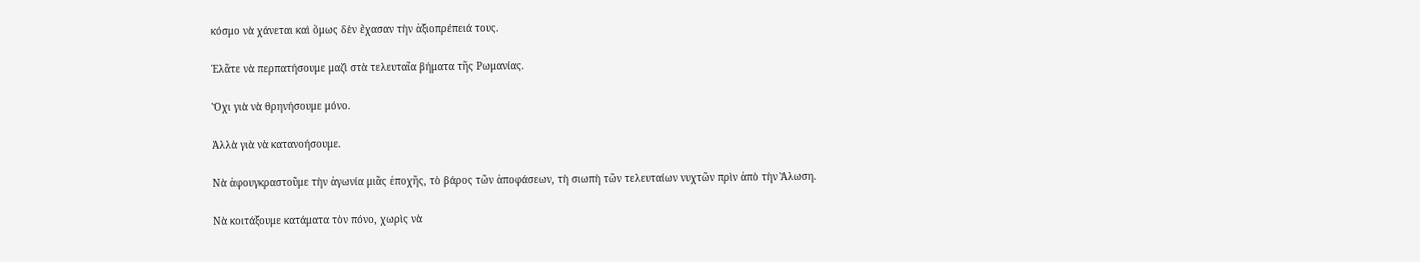κόσμο νὰ χάνεται καὶ ὅμως δὲν ἔχασαν τὴν ἀξιοπρέπειά τους.

Ἐλᾶτε νὰ περπατήσουμε μαζὶ στὰ τελευταῖα βήματα τῆς Ρωμανίας.

Ὄχι γιὰ νὰ θρηνήσουμε μόνο.

Ἀλλὰ γιὰ νὰ κατανοήσουμε.

Νὰ ἀφουγκραστοῦμε τὴν ἀγωνία μιᾶς ἐποχῆς, τὸ βάρος τῶν ἀποφάσεων, τὴ σιωπὴ τῶν τελευταίων νυχτῶν πρὶν ἀπὸ τὴν Ἅλωση.

Νὰ κοιτάξουμε κατάματα τὸν πόνο, χωρὶς νὰ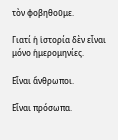τὸν φοβηθοῦμε.

Γιατί ἡ ἱστορία δὲν εἶναι μόνο ἡμερομηνίες.

Εἶναι ἄνθρωποι.

Εἶναι πρόσωπα.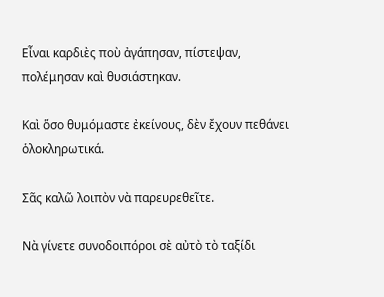Εἶναι καρδιὲς ποὺ ἀγάπησαν, πίστεψαν, πολέμησαν καὶ θυσιάστηκαν.

Καὶ ὅσο θυμόμαστε ἐκείνους, δὲν ἔχουν πεθάνει ὁλοκληρωτικά.

Σᾶς καλῶ λοιπὸν νὰ παρευρεθεῖτε.

Νὰ γίνετε συνοδοιπόροι σὲ αὐτὸ τὸ ταξίδι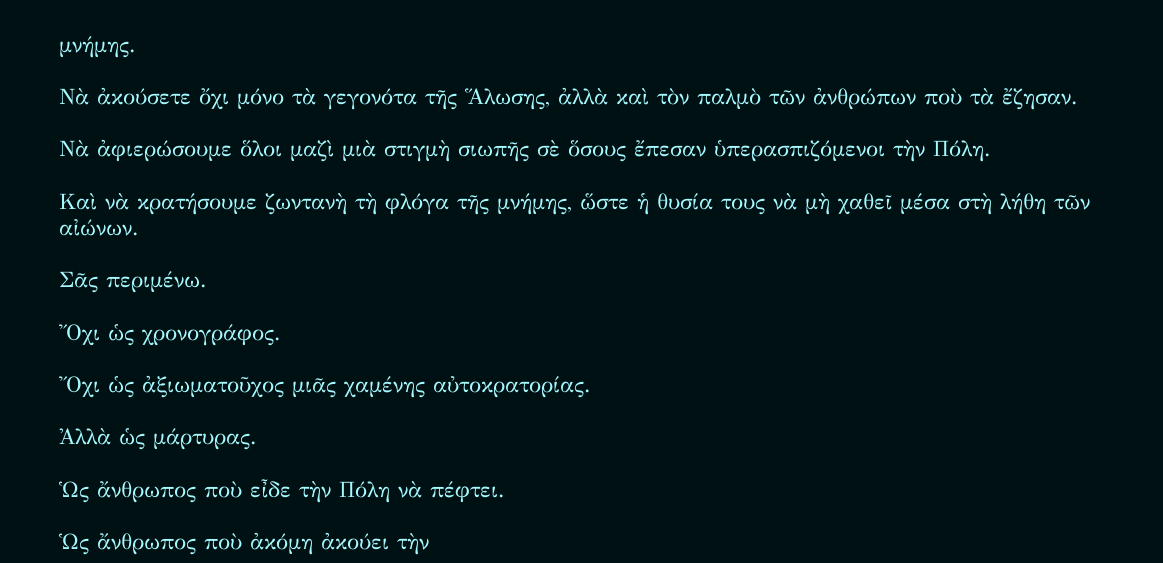μνήμης.

Νὰ ἀκούσετε ὄχι μόνο τὰ γεγονότα τῆς Ἅλωσης, ἀλλὰ καὶ τὸν παλμὸ τῶν ἀνθρώπων ποὺ τὰ ἔζησαν.

Νὰ ἀφιερώσουμε ὅλοι μαζὶ μιὰ στιγμὴ σιωπῆς σὲ ὅσους ἔπεσαν ὑπερασπιζόμενοι τὴν Πόλη.

Καὶ νὰ κρατήσουμε ζωντανὴ τὴ φλόγα τῆς μνήμης, ὥστε ἡ θυσία τους νὰ μὴ χαθεῖ μέσα στὴ λήθη τῶν αἰώνων.

Σᾶς περιμένω.

Ὄχι ὡς χρονογράφος.

Ὄχι ὡς ἀξιωματοῦχος μιᾶς χαμένης αὐτοκρατορίας.

Ἀλλὰ ὡς μάρτυρας.

Ὡς ἄνθρωπος ποὺ εἶδε τὴν Πόλη νὰ πέφτει.

Ὡς ἄνθρωπος ποὺ ἀκόμη ἀκούει τὴν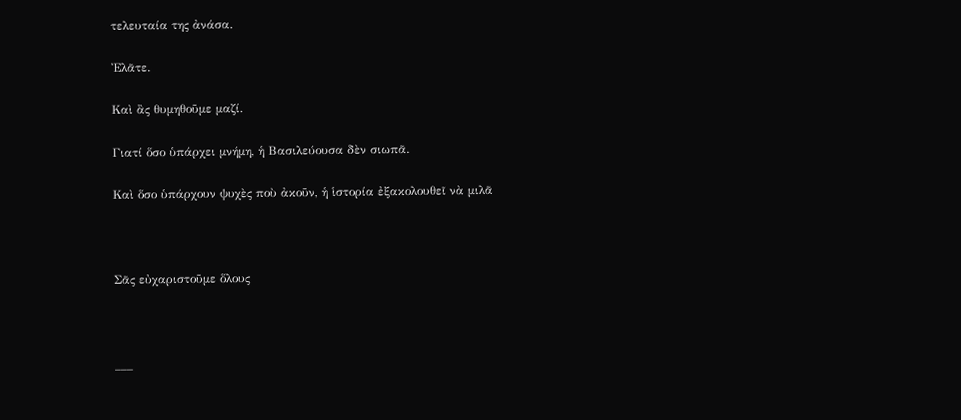τελευταία της ἀνάσα.

Ἐλᾶτε.

Καὶ ἂς θυμηθοῦμε μαζί.

Γιατί ὅσο ὑπάρχει μνήμη, ἡ Βασιλεύουσα δὲν σιωπᾶ.

Καὶ ὅσο ὑπάρχουν ψυχὲς ποὺ ἀκοῦν, ἡ ἱστορία ἐξακολουθεῖ νὰ μιλᾶ



Σᾶς εὐχαριστοῦμε ὅλους



___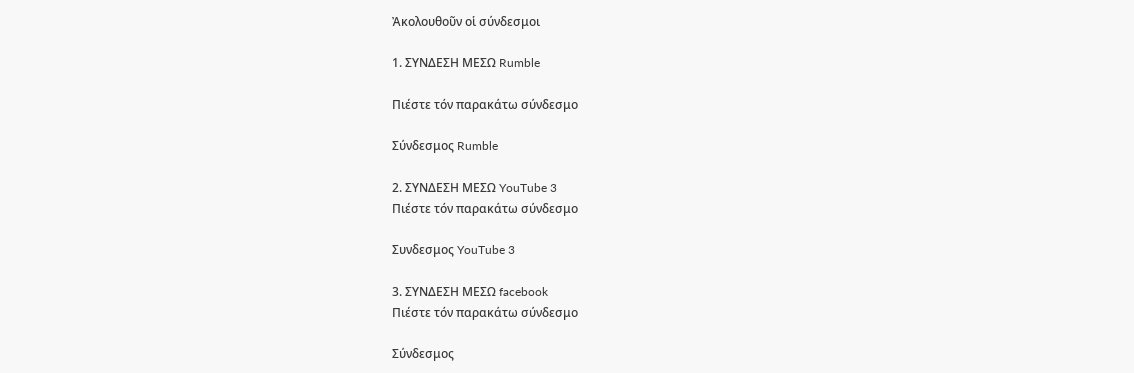Ἀκολουθοῦν οἱ σύνδεσμοι

1. ΣΥΝΔΕΣΗ ΜΕΣΩ Rumble

Πιέστε τόν παρακάτω σύνδεσμο

Σύνδεσμος Rumble

2. ΣΥΝΔΕΣΗ ΜΕΣΩ YouTube 3
Πιέστε τόν παρακάτω σύνδεσμο

Συνδεσμος YouTube 3

3. ΣΥΝΔΕΣΗ ΜΕΣΩ facebook
Πιέστε τόν παρακάτω σύνδεσμο

Σύνδεσμος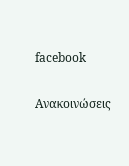facebook

Ανακοινώσεις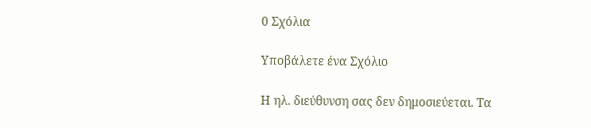0 Σχόλια

Υποβάλετε ένα Σχόλιο

Η ηλ. διεύθυνση σας δεν δημοσιεύεται. Τα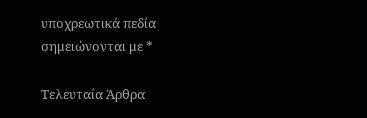υποχρεωτικά πεδία σημειώνονται με *

Τελευταία Άρθρα